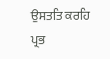ਉਸਤਤਿ ਕਰਹਿ ਪ੍ਰਭ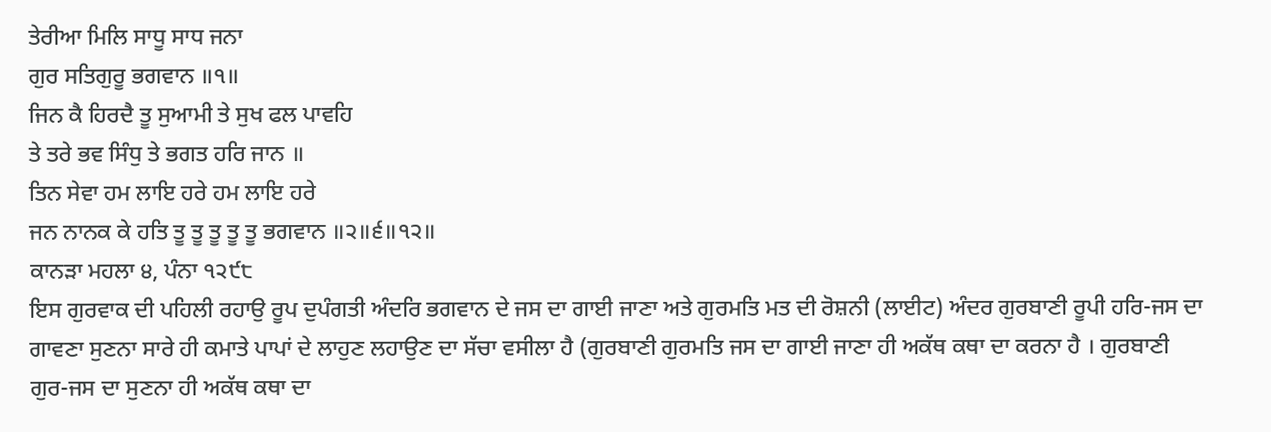ਤੇਰੀਆ ਮਿਲਿ ਸਾਧੂ ਸਾਧ ਜਨਾ
ਗੁਰ ਸਤਿਗੁਰੂ ਭਗਵਾਨ ॥੧॥
ਜਿਨ ਕੈ ਹਿਰਦੈ ਤੂ ਸੁਆਮੀ ਤੇ ਸੁਖ ਫਲ ਪਾਵਹਿ
ਤੇ ਤਰੇ ਭਵ ਸਿੰਧੁ ਤੇ ਭਗਤ ਹਰਿ ਜਾਨ ॥
ਤਿਨ ਸੇਵਾ ਹਮ ਲਾਇ ਹਰੇ ਹਮ ਲਾਇ ਹਰੇ
ਜਨ ਨਾਨਕ ਕੇ ਹਤਿ ਤੂ ਤੂ ਤੂ ਤੂ ਤੂ ਭਗਵਾਨ ॥੨॥੬॥੧੨॥
ਕਾਨੜਾ ਮਹਲਾ ੪, ਪੰਨਾ ੧੨੯੮
ਇਸ ਗੁਰਵਾਕ ਦੀ ਪਹਿਲੀ ਰਹਾਉ ਰੂਪ ਦੁਪੰਗਤੀ ਅੰਦਰਿ ਭਗਵਾਨ ਦੇ ਜਸ ਦਾ ਗਾਈ ਜਾਣਾ ਅਤੇ ਗੁਰਮਤਿ ਮਤ ਦੀ ਰੋਸ਼ਨੀ (ਲਾਈਟ) ਅੰਦਰ ਗੁਰਬਾਣੀ ਰੂਪੀ ਹਰਿ-ਜਸ ਦਾ ਗਾਵਣਾ ਸੁਣਨਾ ਸਾਰੇ ਹੀ ਕਮਾਤੇ ਪਾਪਾਂ ਦੇ ਲਾਹੁਣ ਲਹਾਉਣ ਦਾ ਸੱਚਾ ਵਸੀਲਾ ਹੈ (ਗੁਰਬਾਣੀ ਗੁਰਮਤਿ ਜਸ ਦਾ ਗਾਈ ਜਾਣਾ ਹੀ ਅਕੱਥ ਕਥਾ ਦਾ ਕਰਨਾ ਹੈ । ਗੁਰਬਾਣੀ ਗੁਰ-ਜਸ ਦਾ ਸੁਣਨਾ ਹੀ ਅਕੱਥ ਕਥਾ ਦਾ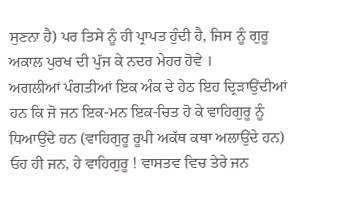ਸੁਣਨਾ ਹੈ) ਪਰ ਤਿਸੇ ਨੂੰ ਹੀ ਪ੍ਰਾਪਤ ਹੁੰਦੀ ਹੈ, ਜਿਸ ਨੂੰ ਗੁਰੂ ਅਕਾਲ ਪੁਰਖ ਦੀ ਪੁੱਜ ਕੇ ਨਦਰ ਮੇਹਰ ਹੋਵੇ ।
ਅਗਲੀਆਂ ਪੰਗਤੀਆਂ ਇਕ ਅੰਕ ਦੇ ਹੇਠ ਇਹ ਦ੍ਰਿੜਾਉਂਦੀਆਂ ਹਨ ਕਿ ਜੋ ਜਨ ਇਕ-ਮਨ ਇਕ-ਚਿਤ ਹੋ ਕੇ ਵਾਹਿਗੁਰੂ ਨੂੰ ਧਿਆਉਂਦੇ ਹਨ (ਵਾਹਿਗੁਰੂ ਰੂਪੀ ਅਕੱਥ ਕਥਾ ਅਲਾਉਂਦੇ ਹਨ) ਓਹ ਹੀ ਜਨ, ਹੇ ਵਾਹਿਗੁਰੂ ! ਵਾਸਤਵ ਵਿਚ ਤੇਰੇ ਜਨ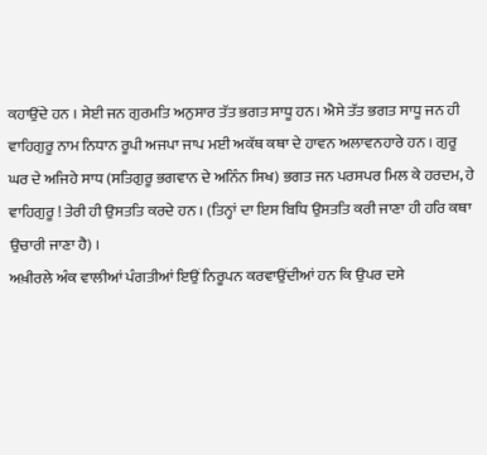ਕਹਾਉਂਦੇ ਹਨ । ਸੇਈ ਜਨ ਗੁਰਮਤਿ ਅਨੁਸਾਰ ਤੱਤ ਭਗਤ ਸਾਧੂ ਹਨ। ਐਸੇ ਤੱਤ ਭਗਤ ਸਾਧੂ ਜਨ ਹੀ ਵਾਹਿਗੁਰੂ ਨਾਮ ਨਿਧਾਨ ਰੂਪੀ ਅਜਪਾ ਜਾਪ ਮਈ ਅਕੱਥ ਕਥਾ ਦੇ ਹਾਵਨ ਅਲਾਵਨਹਾਰੇ ਹਨ । ਗੁਰੂ ਘਰ ਦੇ ਅਜਿਹੇ ਸਾਧ (ਸਤਿਗੁਰੂ ਭਗਵਾਨ ਦੇ ਅਨਿੰਨ ਸਿਖ) ਭਗਤ ਜਨ ਪਰਸਪਰ ਮਿਲ ਕੇ ਹਰਦਮ, ਹੇ ਵਾਹਿਗੁਰੂ ! ਤੇਰੀ ਹੀ ਉਸਤਤਿ ਕਰਦੇ ਹਨ । (ਤਿਨ੍ਹਾਂ ਦਾ ਇਸ ਬਿਧਿ ਉਸਤਤਿ ਕਰੀ ਜਾਣਾ ਹੀ ਹਰਿ ਕਥਾ ਉਚਾਰੀ ਜਾਣਾ ਹੈ) ।
ਅਖ਼ੀਰਲੇ ਅੰਕ ਵਾਲੀਆਂ ਪੰਗਤੀਆਂ ਇਉਂ ਨਿਰੂਪਨ ਕਰਵਾਉਂਦੀਆਂ ਹਨ ਕਿ ਉਪਰ ਦਸੇ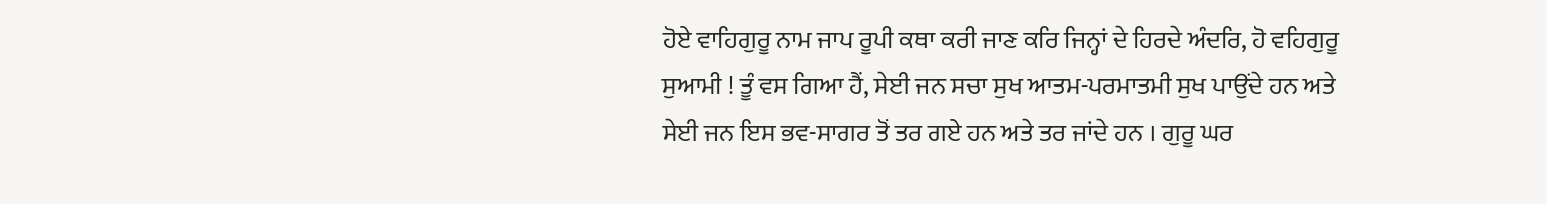ਹੋਏ ਵਾਹਿਗੁਰੂ ਨਾਮ ਜਾਪ ਰੂਪੀ ਕਥਾ ਕਰੀ ਜਾਣ ਕਰਿ ਜਿਨ੍ਹਾਂ ਦੇ ਹਿਰਦੇ ਅੰਦਰਿ, ਹੋ ਵਹਿਗੁਰੂ ਸੁਆਮੀ ! ਤੂੰ ਵਸ ਗਿਆ ਹੈਂ, ਸੇਈ ਜਨ ਸਚਾ ਸੁਖ ਆਤਮ-ਪਰਮਾਤਮੀ ਸੁਖ ਪਾਉਂਦੇ ਹਨ ਅਤੇ ਸੇਈ ਜਨ ਇਸ ਭਵ-ਸਾਗਰ ਤੋਂ ਤਰ ਗਏ ਹਨ ਅਤੇ ਤਰ ਜਾਂਦੇ ਹਨ । ਗੁਰੂ ਘਰ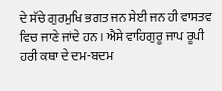ਦੇ ਸੱਚੇ ਗੁਰਮੁਖਿ ਭਗਤ ਜਨ ਸੇਈ ਜਨ ਹੀ ਵਾਸਤਵ ਵਿਚ ਜਾਣੇ ਜਾਂਦੇ ਹਨ । ਐਸੇ ਵਾਹਿਗੁਰੂ ਜਾਪ ਰੂਪੀ ਹਰੀ ਕਥਾ ਦੇ ਦਮ-ਬਦਮ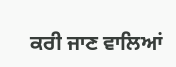ਕਰੀ ਜਾਣ ਵਾਲਿਆਂ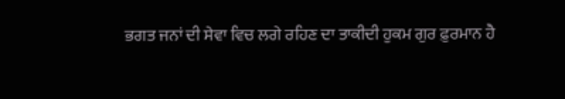ਭਗਤ ਜਨਾਂ ਦੀ ਸੇਵਾ ਵਿਚ ਲਗੇ ਰਹਿਣ ਦਾ ਤਾਕੀਦੀ ਹੁਕਮ ਗੁਰ ਫ਼ੁਰਮਾਨ ਹੈ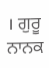। ਗੁਰੂ ਨਾਨਕ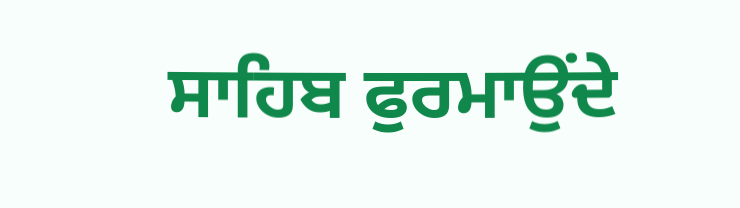ਸਾਹਿਬ ਫੁਰਮਾਉਂਦੇ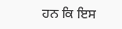ਹਨ ਕਿ ਇਸ